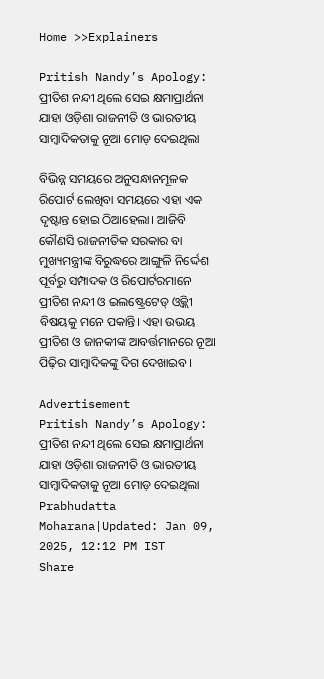Home >>Explainers

Pritish Nandy’s Apology: ପ୍ରୀତିଶ ନନ୍ଦୀ ଥିଲେ ସେଇ କ୍ଷମାପ୍ରାର୍ଥନା ଯାହା ଓଡ଼ିଶା ରାଜନୀତି ଓ ଭାରତୀୟ ସାମ୍ବାଦିକତାକୁ ନୂଆ ମୋଡ଼ ଦେଇଥିଲା

ବିଭିନ୍ନ ସମୟରେ ଅନୁସନ୍ଧାନମୂଳକ ରିପୋର୍ଟ ଲେଖିବା ସମୟରେ ଏହା ଏକ ଦୃଷ୍ଟାନ୍ତ ହୋଇ ଠିଆହେଲା। ଆଜିବି କୌଣସି ରାଜନୀତିକ ସରକାର ବା ମୁଖ୍ୟମନ୍ତ୍ରୀଙ୍କ ବିରୁଦ୍ଧରେ ଆଙ୍ଗୁଳି ନିର୍ଦ୍ଦେଶ ପୂର୍ବରୁ ସମ୍ପାଦକ ଓ ରିପୋର୍ଟରମାନେ ପ୍ରୀତିଶ ନନ୍ଦୀ ଓ ଇଲଷ୍ଟ୍ରେଟେଡ୍‍ ଓ୍ୱିକ୍ଲୀ ବିଷୟକୁ ମନେ ପକାନ୍ତି। ଏହା ଉଭୟ ପ୍ରୀତିଶ ଓ ଜାନକୀଙ୍କ ଆବର୍ତ୍ତମାନରେ ନୂଆ ପିଢ଼ିର ସାମ୍ବାଦିକଙ୍କୁ ଦିଗ ଦେଖାଇବ।

Advertisement
Pritish Nandy’s Apology: ପ୍ରୀତିଶ ନନ୍ଦୀ ଥିଲେ ସେଇ କ୍ଷମାପ୍ରାର୍ଥନା ଯାହା ଓଡ଼ିଶା ରାଜନୀତି ଓ ଭାରତୀୟ ସାମ୍ବାଦିକତାକୁ ନୂଆ ମୋଡ଼ ଦେଇଥିଲା
Prabhudatta Moharana|Updated: Jan 09, 2025, 12:12 PM IST
Share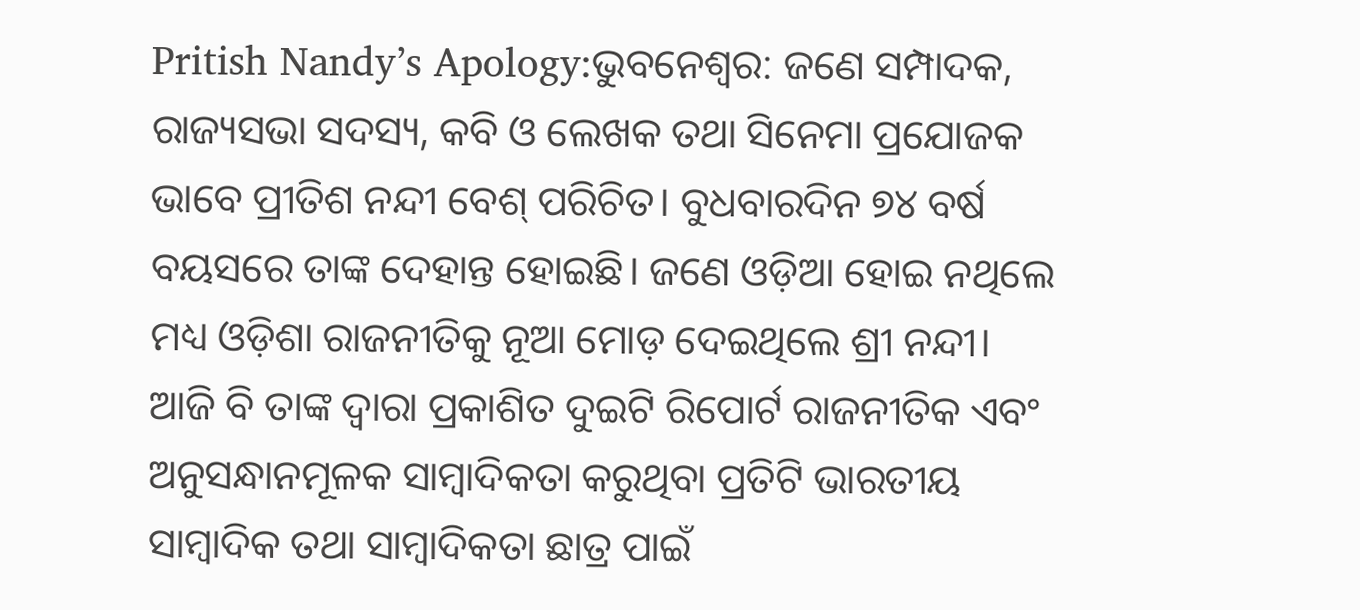Pritish Nandy’s Apology:ଭୁବନେଶ୍ୱର: ଜଣେ ସମ୍ପାଦକ, ରାଜ୍ୟସଭା ସଦସ୍ୟ, କବି ଓ ଲେଖକ ତଥା ସିନେମା ପ୍ରଯୋଜକ ଭାବେ ପ୍ରୀତିଶ ନନ୍ଦୀ ବେଶ୍‍ ପରିଚିତ। ବୁଧବାରଦିନ ୭୪ ବର୍ଷ ବୟସରେ ତାଙ୍କ ଦେହାନ୍ତ ହୋଇଛି। ଜଣେ ଓଡ଼ିଆ ହୋଇ ନଥିଲେ ମଧ୍ୟ ଓଡ଼ିଶା ରାଜନୀତିକୁ ନୂଆ ମୋଡ଼ ଦେଇଥିଲେ ଶ୍ରୀ ନନ୍ଦୀ। ଆଜି ବି ତାଙ୍କ ଦ୍ୱାରା ପ୍ରକାଶିତ ଦୁଇଟି ରିପୋର୍ଟ ରାଜନୀତିକ ଏବଂ ଅନୁସନ୍ଧାନମୂଳକ ସାମ୍ବାଦିକତା କରୁଥିବା ପ୍ରତିଟି ଭାରତୀୟ ସାମ୍ବାଦିକ ତଥା ସାମ୍ବାଦିକତା ଛାତ୍ର ପାଇଁ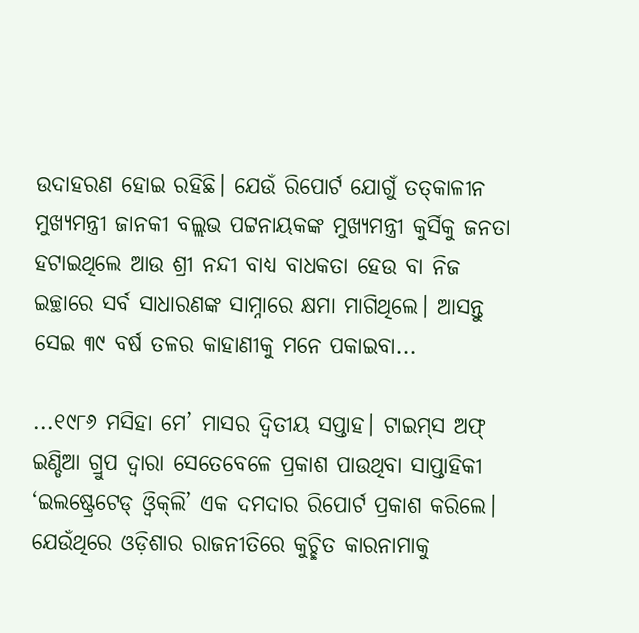ଉଦାହରଣ ହୋଇ ରହିଛି। ଯେଉଁ ରିପୋର୍ଟ ଯୋଗୁଁ ତତ୍‍କାଳୀନ ମୁଖ୍ୟମନ୍ତ୍ରୀ ଜାନକୀ ବଲ୍ଲଭ ପଟ୍ଟନାୟକଙ୍କ ମୁଖ୍ୟମନ୍ତ୍ରୀ କୁର୍ସିକୁ ଜନତା ହଟାଇଥିଲେ ଆଉ ଶ୍ରୀ ନନ୍ଦୀ ବାଧ୍ୟ ବାଧକତା ହେଉ ବା ନିଜ ଇଚ୍ଛାରେ ସର୍ବ ସାଧାରଣଙ୍କ ସାମ୍ନାରେ କ୍ଷମା ମାଗିଥିଲେ। ଆସନ୍ତୁ ସେଇ ୩୯ ବର୍ଷ ତଳର କାହାଣୀକୁ ମନେ ପକାଇବା...

...୧୯୮୬ ମସିହା ମେ’ ମାସର ଦ୍ୱିତୀୟ ସପ୍ତାହ। ଟାଇମ୍‍ସ ଅଫ୍‍ ଇଣ୍ଡିଆ ଗ୍ରୁପ ଦ୍ୱାରା ସେତେବେଳେ ପ୍ରକାଶ ପାଉଥିବା ସାପ୍ତାହିକୀ ‘ଇଲଷ୍ଟ୍ରେଟେଡ୍‍ ଓ୍ୱିକ୍‍ଲି’ ଏକ ଦମଦାର ରିପୋର୍ଟ ପ୍ରକାଶ କରିଲେ। ଯେଉଁଥିରେ ଓଡ଼ିଶାର ରାଜନୀତିରେ କୁଚ୍ଛିତ କାରନାମାକୁ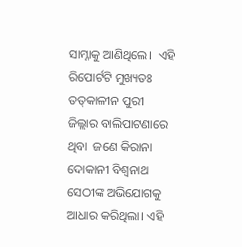ସାମ୍ନାକୁ ଆଣିଥିଲେ।  ଏହି ରିପୋର୍ଟଟି ମୁଖ୍ୟତଃ ତତ୍‍କାଳୀନ ପୁରୀ ଜିଲ୍ଲାର ବାଲିପାଟଣାରେ ଥିବା  ଜଣେ କିରାନା ଦୋକାନୀ ବିଶ୍ୱନାଥ ସେଠୀଙ୍କ ଅଭିଯୋଗକୁ ଆଧାର କରିଥିଲା। ଏହି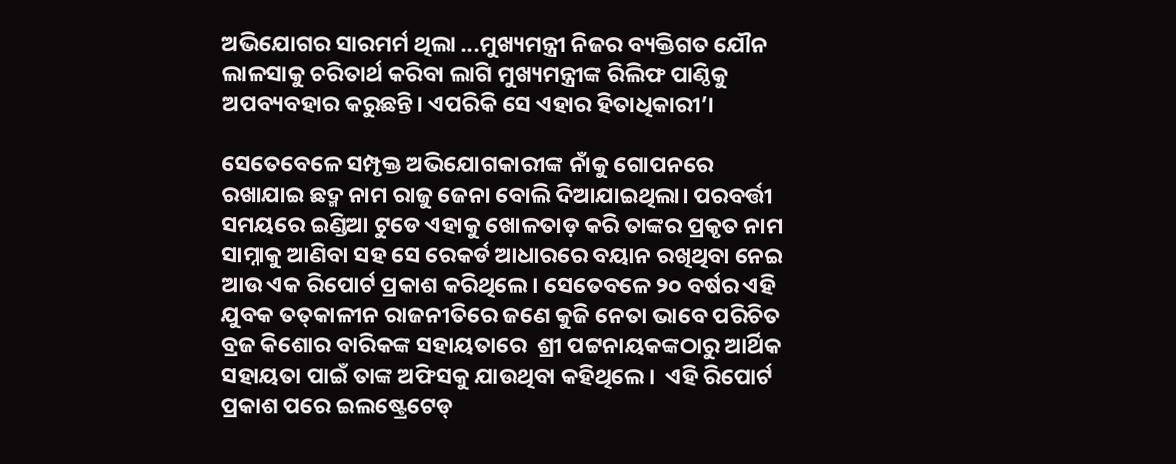ଅଭିଯୋଗର ସାରମର୍ମ ଥିଲା ...ମୁଖ୍ୟମନ୍ତ୍ରୀ ନିଜର ବ୍ୟକ୍ତିଗତ ଯୌନ ଲାଳସାକୁ ଚରିତାର୍ଥ କରିବା ଲାଗି ମୁଖ୍ୟମନ୍ତ୍ରୀଙ୍କ ରିଲିଫ ପାଣ୍ଠିକୁ ଅପବ୍ୟବହାର କରୁଛନ୍ତି। ଏପରିକି ସେ ଏହାର ହିତାଧିକାରୀ’।

ସେତେବେଳେ ସମ୍ପୃକ୍ତ ଅଭିଯୋଗକାରୀଙ୍କ ନାଁକୁ ଗୋପନରେ ରଖାଯାଇ ଛଦ୍ମ ନାମ ରାଜୁ ଜେନା ବୋଲି ଦିଆଯାଇଥିଲା। ପରବର୍ତ୍ତୀ ସମୟରେ ଇଣ୍ଡିଆ ଟୁଡେ ଏହାକୁ ଖୋଳତାଡ଼ କରି ତାଙ୍କର ପ୍ରକୃତ ନାମ ସାମ୍ନାକୁ ଆଣିବା ସହ ସେ ରେକର୍ଡ ଆଧାରରେ ବୟାନ ରଖିଥିବା ନେଇ ଆଉ ଏକ ରିପୋର୍ଟ ପ୍ରକାଶ କରିଥିଲେ। ସେତେବଳେ ୨୦ ବର୍ଷର ଏହି ଯୁବକ ତତ୍‍କାଳୀନ ରାଜନୀତିରେ ଜଣେ କୁଜି ନେତା ଭାବେ ପରିଚିତ ବ୍ରଜ କିଶୋର ବାରିକଙ୍କ ସହାୟତାରେ  ଶ୍ରୀ ପଟ୍ଟନାୟକଙ୍କଠାରୁ ଆର୍ଥିକ ସହାୟତା ପାଇଁ ତାଙ୍କ ଅଫିସକୁ ଯାଉଥିବା କହିଥିଲେ।  ଏହି ରିପୋର୍ଟ ପ୍ରକାଶ ପରେ ଇଲଷ୍ଟ୍ରେଟେଡ୍‍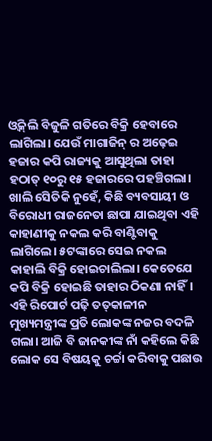ଓ୍ୱିକ୍‍ଲି ବିଜୁଳି ଗତିରେ ବିକ୍ରି ହେବାରେ ଲାଗିଲା। ଯେଉଁ ମାଗାଜିନ୍‍ ର ଅଢ଼େଇ ହଜାର କପି ରାଜ୍ୟକୁ ଆସୁଥିଲା ତାହା ହଠାତ୍‍ ୧୦ରୁ ୧୫ ହଜାରରେ ପହଞ୍ଚିଗଲା। ଖାଲି ସେିତିକି ନୁହେଁ, କିଛି ବ୍ୟବସାୟୀ ଓ ବିରୋଧୀ ରାଜନେତା ଛାପା ଯାଇଥିବା ଏହି କାହାଣୀକୁ ନକଲ କରି ବାଣ୍ଟିବାକୁ ଲାଗିଲେ। ୫ଟଙ୍କାରେ ସେଇ ନକଲ କାହାଲି ବିକ୍ରି ହୋଇଚାଲିଲା। କେତେଯେ କପି ବିକ୍ରି ହୋଇଛି ତାହାର ଠିକଣା ନାହିଁ।  ଏହି ରିପୋର୍ଟ ପଢ଼ି ତତ୍‍କାଳୀନ ମୁଖ୍ୟମନ୍ତ୍ରୀଙ୍କ ପ୍ରତି ଲୋକଙ୍କ ନଜର ବଦଳି ଗଲା। ଆଜି ବି ଜାନକୀଙ୍କ ନାଁ କହିଲେ କିଛି ଲୋକ ସେ ବିଷୟକୁ ଚର୍ଚ୍ଚା କରିବାକୁ ପଛାଉ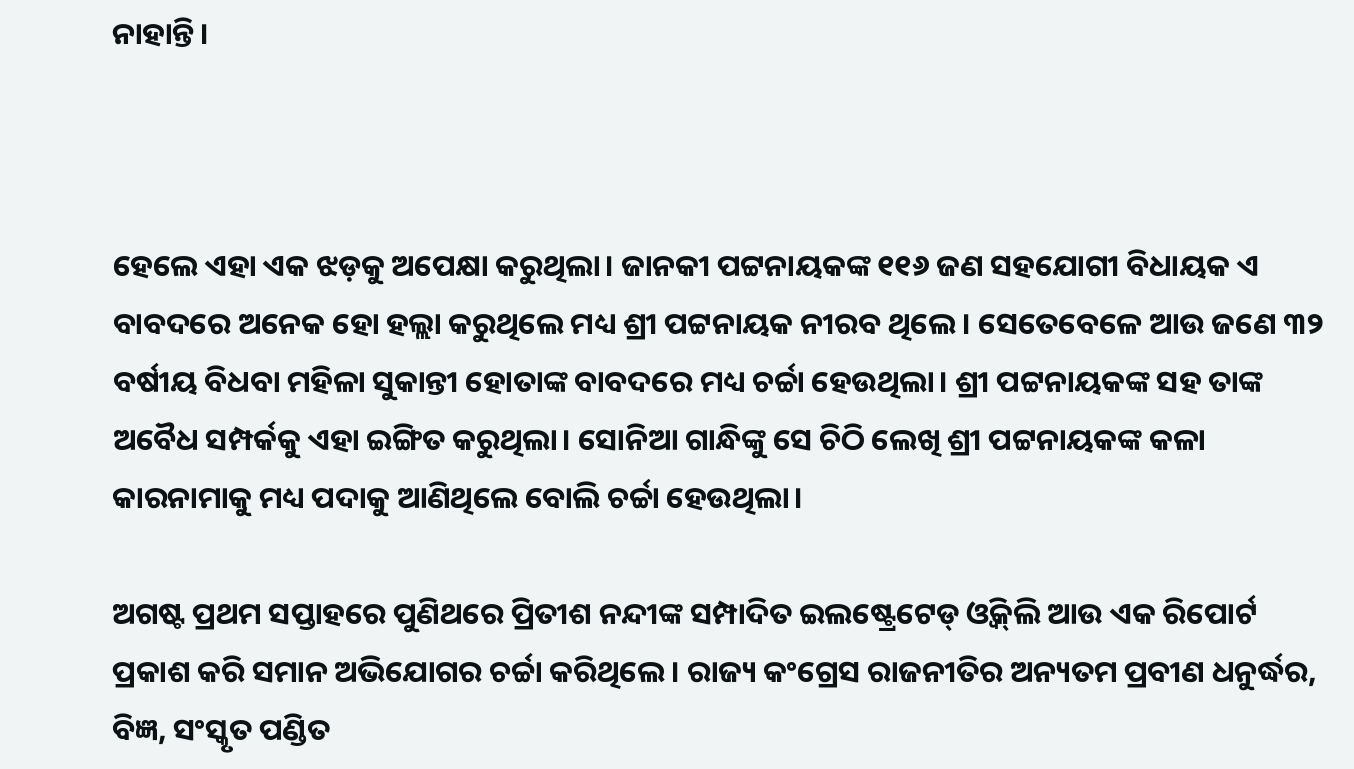ନାହାନ୍ତି।



ହେଲେ ଏହା ଏକ ଝଡ଼କୁ ଅପେକ୍ଷା କରୁଥିଲା। ଜାନକୀ ପଟ୍ଟନାୟକଙ୍କ ୧୧୬ ଜଣ ସହଯୋଗୀ ବିଧାୟକ ଏ ବାବଦରେ ଅନେକ ହୋ ହଲ୍ଲା କରୁଥିଲେ ମଧ୍ୟ ଶ୍ରୀ ପଟ୍ଟନାୟକ ନୀରବ ଥିଲେ। ସେତେବେଳେ ଆଉ ଜଣେ ୩୨ ବର୍ଷୀୟ ବିଧବା ମହିଳା ସୁକାନ୍ତୀ ହୋତାଙ୍କ ବାବଦରେ ମଧ୍ୟ ଚର୍ଚ୍ଚା ହେଉଥିଲା। ଶ୍ରୀ ପଟ୍ଟନାୟକଙ୍କ ସହ ତାଙ୍କ ଅବୈଧ ସମ୍ପର୍କକୁ ଏହା ଇଙ୍ଗିତ କରୁଥିଲା। ସୋନିଆ ଗାନ୍ଧିଙ୍କୁ ସେ ଚିଠି ଲେଖି ଶ୍ରୀ ପଟ୍ଟନାୟକଙ୍କ କଳା କାରନାମାକୁ ମଧ୍ୟ ପଦାକୁ ଆଣିଥିଲେ ବୋଲି ଚର୍ଚ୍ଚା ହେଉଥିଲା।

ଅଗଷ୍ଟ ପ୍ରଥମ ସପ୍ତାହରେ ପୁଣିଥରେ ପ୍ରିତୀଶ ନନ୍ଦୀଙ୍କ ସମ୍ପାଦିତ ଇଲଷ୍ଟ୍ରେଟେଡ୍‍ ଓ୍ୱିକ୍‍ଲି ଆଉ ଏକ ରିପୋର୍ଟ ପ୍ରକାଶ କରି ସମାନ ଅଭିଯୋଗର ଚର୍ଚ୍ଚା କରିଥିଲେ। ରାଜ୍ୟ କଂଗ୍ରେସ ରାଜନୀତିର ଅନ୍ୟତମ ପ୍ରବୀଣ ଧନୁର୍ଦ୍ଧର, ବିଜ୍ଞ, ସଂସ୍କୃତ ପଣ୍ଡିତ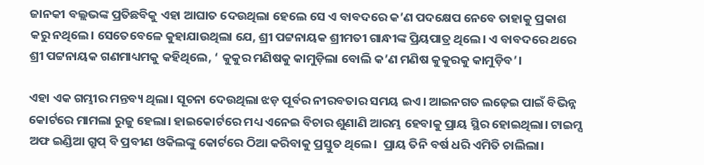ଜାନକୀ ବଲ୍ଲଭଙ୍କ ପ୍ରତିଛବିକୁ ଏହା ଆଘାତ ଦେଉଥିଲା ହେଲେ ସେ ଏ ବାବଦରେ କ’ଣ ପଦକ୍ଷେପ ନେବେ ତାହାକୁ ପ୍ରକାଶ କରୁ ନଥିଲେ। ସେତେବେଳେ କୁହାଯାଉଥିଲା ଯେ, ଶ୍ରୀ ପଟ୍ଟନାୟକ ଶ୍ରୀମତୀ ଗାନ୍ଧୀଙ୍କ ପ୍ରିୟପାତ୍ର ଥିଲେ। ଏ ବାବଦରେ ଥରେ ଶ୍ରୀ ପଟ୍ଟନାୟକ ଗଣମାଧ୍ୟମକୁ କହିଥିଲେ, ‘ କୁକୁର ମଣିଷକୁ କାମୁଡ଼ିଲା ବୋଲି କ’ଣ ମଣିଷ କୁକୁରକୁ କାମୁଡ଼ିବ’।

ଏହା ଏକ ଗମ୍ଭୀର ମନ୍ତବ୍ୟ ଥିଲା। ସୂଚନା ଦେଉଥିଲା ଝଡ଼ ପୂର୍ବର ନୀରବତାର ସମୟ ଇଏ। ଆଇନଗତ ଲଢ଼େଇ ପାଇଁ ବିଭିନ୍ନ କୋର୍ଟରେ ମାମଲା ରୁଜୁ ହେଲା। ହାଇକୋର୍ଟରେ ମଧ୍ୟ ଏନେଇ ବିଚାର ଶୁଣାଣି ଆରମ୍ଭ ହେବାକୁ ପ୍ରାୟ ସ୍ଥିର ହୋଇଥିଲା। ଟାଇମ୍ସ ଅଫ ଇଣ୍ଡିଆ ଗ୍ରୁପ୍‍ ବି ପ୍ରବୀଣ ଓକିଲଙ୍କୁ କୋର୍ଟରେ ଠିଆ କରିବାକୁ ପ୍ରସ୍ତୁତ ଥିଲେ।  ପ୍ରାୟ ତିନି ବର୍ଷ ଧରି ଏମିତି ଚାଲିଲା।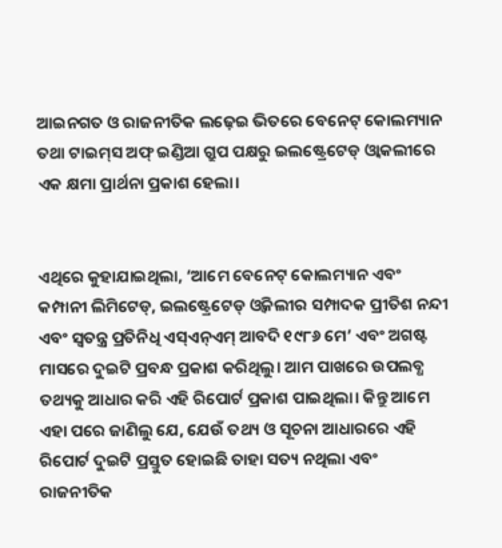ଆଇନଗତ ଓ ରାଜନୀତିକ ଲଢ଼େଇ ଭିତରେ ବେନେଟ୍‍ କୋଲମ୍ୟାନ ତଥା ଟାଇମ୍‍ସ ଅଫ୍‍ ଇଣ୍ଡିଆ ଗ୍ରୁପ ପକ୍ଷରୁ ଇଲଷ୍ଟ୍ରେଟେଡ୍‍ ଓ୍ୱାକଲୀରେ ଏକ କ୍ଷମା ପ୍ରାର୍ଥନା ପ୍ରକାଶ ହେଲା।


ଏଥିରେ କୁହାଯାଇଥିଲା, ‘ଆମେ ବେନେଟ୍‍ କୋଲମ୍ୟାନ ଏବଂ କମ୍ପାନୀ ଲିମିଟେଡ୍‍, ଇଲଷ୍ଟ୍ରେଟେଡ୍‍ ଓ୍ୱିକଲୀର ସମ୍ପାଦକ ପ୍ରୀତିଶ ନନ୍ଦୀ ଏବଂ ସ୍ୱତନ୍ତ୍ର ପ୍ରତିନିଧି ଏସ୍‍ଏନ୍‍ଏମ୍‍ ଆବଦି ୧୯୮୬ ମେ’ ଏବଂ ଅଗଷ୍ଟ ମାସରେ ଦୁଇଟି ପ୍ରବନ୍ଧ ପ୍ରକାଶ କରିଥିଲୁ। ଆମ ପାଖରେ ଉପଲବ୍ଧ ତଥ୍ୟକୁ ଆଧାର କରି ଏହି ରିପୋର୍ଟ ପ୍ରକାଶ ପାଇଥିଲା। କିନ୍ତୁ ଆମେ ଏହା ପରେ ଜାଣିଲୁ ଯେ, ଯେଉଁ ତଥ୍ୟ ଓ ସୂଚନା ଆଧାରରେ ଏହି ରିପୋର୍ଟ ଦୁଇଟି ପ୍ରସ୍ତୁତ ହୋଇଛି ତାହା ସତ୍ୟ ନଥିଲା ଏବଂ ରାଜନୀତିକ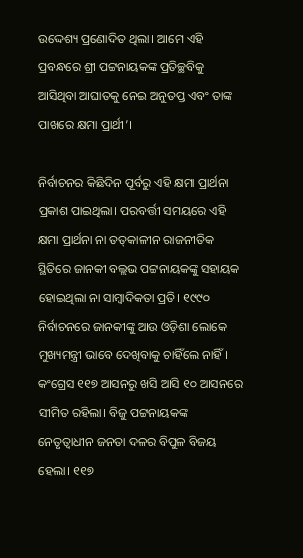ଉଦ୍ଦେଶ୍ୟ ପ୍ରଣୋଦିତ ଥିଲା। ଆମେ ଏହି ପ୍ରବନ୍ଧରେ ଶ୍ରୀ ପଟ୍ଟନାୟକଙ୍କ ପ୍ରତିଚ୍ଛବିକୁ ଆସିଥିବା ଆଘାତକୁ ନେଇ ଅନୁତପ୍ତ ଏବଂ ତାଙ୍କ ପାଖରେ କ୍ଷମା ପ୍ରାର୍ଥୀ’।

ନିର୍ବାଚନର କିଛିଦିନ ପୂର୍ବରୁ ଏହି କ୍ଷମା ପ୍ରାର୍ଥନା ପ୍ରକାଶ ପାଇଥିଲା। ପରବର୍ତ୍ତୀ ସମୟରେ ଏହି କ୍ଷମା ପ୍ରାର୍ଥନା ନା ତତ୍‍କାଳୀନ ରାଜନୀତିକ ସ୍ଥିତିରେ ଜାନକୀ ବଲ୍ଲଭ ପଟ୍ଟନାୟକଙ୍କୁ ସହାୟକ ହୋଇଥିଲା ନା ସାମ୍ବାଦିକତା ପ୍ରତି। ୧୯୯୦ ନିର୍ବାଚନରେ ଜାନକୀଙ୍କୁ ଆଉ ଓଡ଼ିଶା ଲୋକେ ମୁଖ୍ୟମନ୍ତ୍ରୀ ଭାବେ ଦେଖିବାକୁ ଚାହିଁଲେ ନାହିଁ। କଂଗ୍ରେସ ୧୧୭ ଆସନରୁ ଖସି ଆସି ୧୦ ଆସନରେ ସୀମିତ ରହିଲା। ବିଜୁ ପଟ୍ଟନାୟକଙ୍କ ନେତୃତ୍ୱାଧୀନ ଜନତା ଦଳର ବିପୁଳ ବିଜୟ ହେଲା। ୧୧୭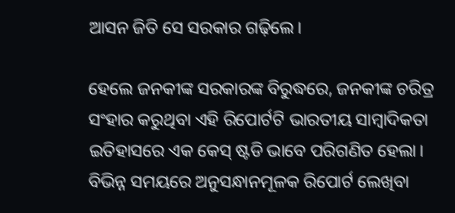ଆସନ ଜିତି ସେ ସରକାର ଗଢ଼ିଲେ।

ହେଲେ ଜନକୀଙ୍କ ସରକାରଙ୍କ ବିରୁଦ୍ଧରେ, ଜନକୀଙ୍କ ଚରିତ୍ର ସଂହାର କରୁଥିବା ଏହି ରିପୋର୍ଟଟି ଭାରତୀୟ ସାମ୍ବାଦିକତା ଇତିହାସରେ ଏକ କେସ୍‍ ଷ୍ଟଡି ଭାବେ ପରିଗଣିତ ହେଲା। ବିଭିନ୍ନ ସମୟରେ ଅନୁସନ୍ଧାନମୂଳକ ରିପୋର୍ଟ ଲେଖିବା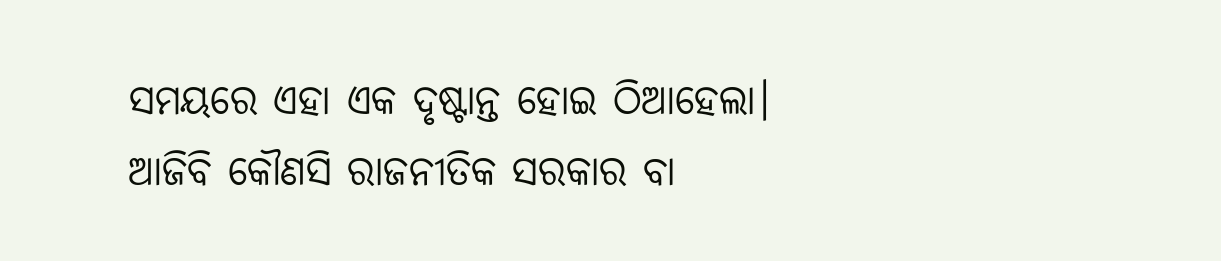ସମୟରେ ଏହା ଏକ ଦୃଷ୍ଟାନ୍ତ ହୋଇ ଠିଆହେଲା। ଆଜିବି କୌଣସି ରାଜନୀତିକ ସରକାର ବା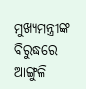ମୁଖ୍ୟମନ୍ତ୍ରୀଙ୍କ ବିରୁଦ୍ଧରେ ଆଙ୍ଗୁଳି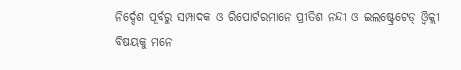ନିର୍ଦ୍ଦେଶ ପୂର୍ବରୁ ସମ୍ପାଦକ ଓ ରିପୋର୍ଟରମାନେ ପ୍ରୀତିଶ ନନ୍ଦୀ ଓ ଇଲଷ୍ଟ୍ରେଟେଡ୍‍ ଓ୍ୱିକ୍ଲୀ ବିଷୟକୁ ମନେ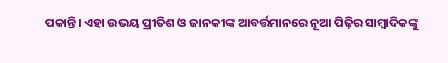ପକାନ୍ତି। ଏହା ଉଭୟ ପ୍ରୀତିଶ ଓ ଜାନକୀଙ୍କ ଆବର୍ତ୍ତମାନରେ ନୂଆ ପିଢ଼ିର ସାମ୍ବାଦିକଙ୍କୁ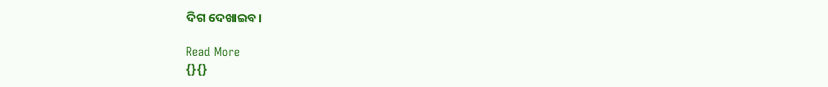ଦିଗ ଦେଖାଇବ।

Read More
{}{}